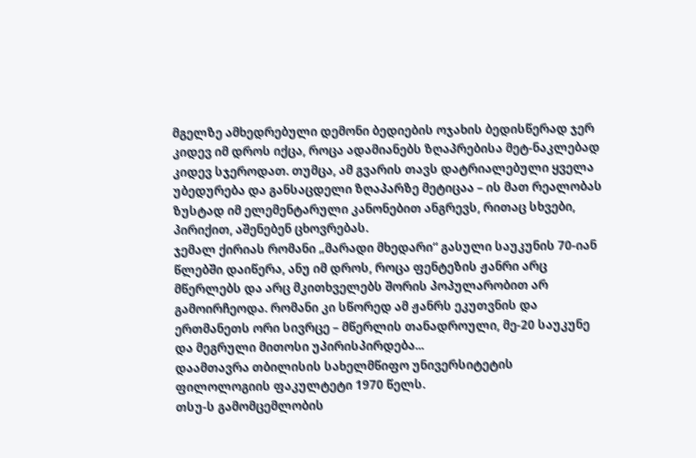მგელზე ამხედრებული დემონი ბედიების ოჯახის ბედისწერად ჯერ კიდევ იმ დროს იქცა, როცა ადამიანებს ზღაპრებისა მეტ-ნაკლებად კიდევ სჯეროდათ. თუმცა, ამ გვარის თავს დატრიალებული ყველა უბედურება და განსაცდელი ზღაპარზე მეტიცაა – ის მათ რეალობას ზუსტად იმ ელემენტარული კანონებით ანგრევს, რითაც სხვები, პირიქით, აშენებენ ცხოვრებას.
ჯემალ ქირიას რომანი „მარადი მხედარი“ გასული საუკუნის 70-იან წლებში დაიწერა, ანუ იმ დროს, როცა ფენტეზის ჟანრი არც მწერლებს და არც მკითხველებს შორის პოპულარობით არ გამოირჩეოდა. რომანი კი სწორედ ამ ჟანრს ეკუთვნის და ერთმანეთს ორი სივრცე – მწერლის თანადროული, მე-20 საუკუნე და მეგრული მითოსი უპირისპირდება...
დაამთავრა თბილისის სახელმწიფო უნივერსიტეტის ფილოლოგიის ფაკულტეტი 1970 წელს.
თსუ-ს გამომცემლობის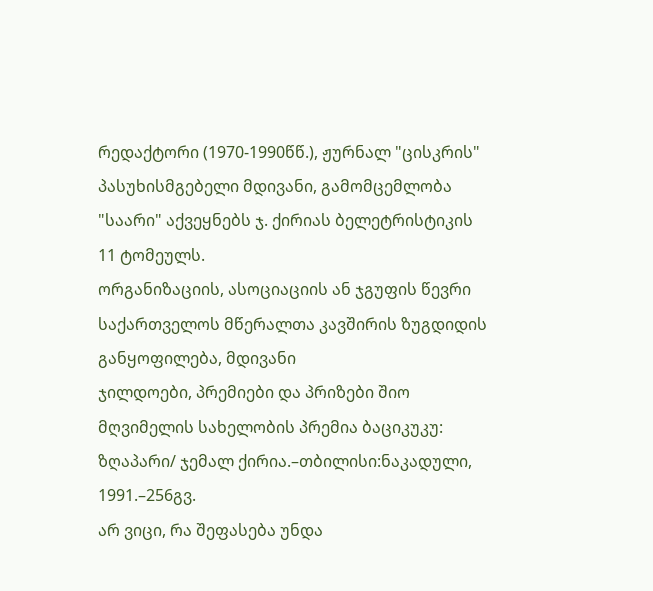რედაქტორი (1970-1990წწ.), ჟურნალ "ცისკრის" პასუხისმგებელი მდივანი, გამომცემლობა "საარი" აქვეყნებს ჯ. ქირიას ბელეტრისტიკის 11 ტომეულს.
ორგანიზაციის, ასოციაციის ან ჯგუფის წევრი საქართველოს მწერალთა კავშირის ზუგდიდის განყოფილება, მდივანი
ჯილდოები, პრემიები და პრიზები შიო მღვიმელის სახელობის პრემია ბაციკუკუ: ზღაპარი/ ჯემალ ქირია.–თბილისი:ნაკადული, 1991.–256გვ.
არ ვიცი, რა შეფასება უნდა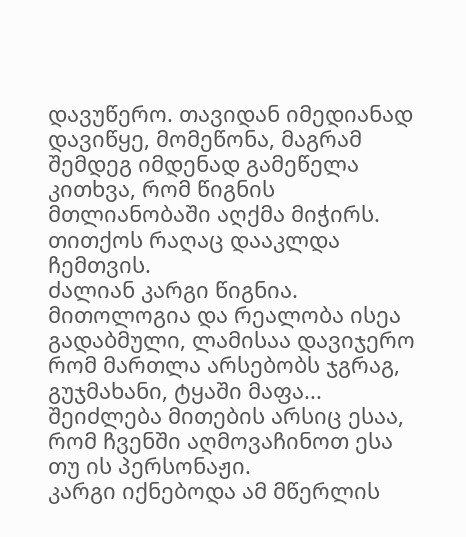დავუწერო. თავიდან იმედიანად დავიწყე, მომეწონა, მაგრამ შემდეგ იმდენად გამეწელა კითხვა, რომ წიგნის მთლიანობაში აღქმა მიჭირს. თითქოს რაღაც დააკლდა ჩემთვის.
ძალიან კარგი წიგნია. მითოლოგია და რეალობა ისეა გადაბმული, ლამისაა დავიჯერო რომ მართლა არსებობს ჯგრაგ, გუჯმახანი, ტყაში მაფა... შეიძლება მითების არსიც ესაა, რომ ჩვენში აღმოვაჩინოთ ესა თუ ის პერსონაჟი.
კარგი იქნებოდა ამ მწერლის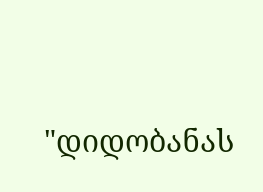"დიდობანას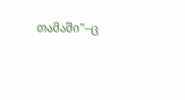თამაში"–ც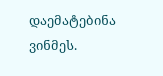დაემატებინა ვინმეს.